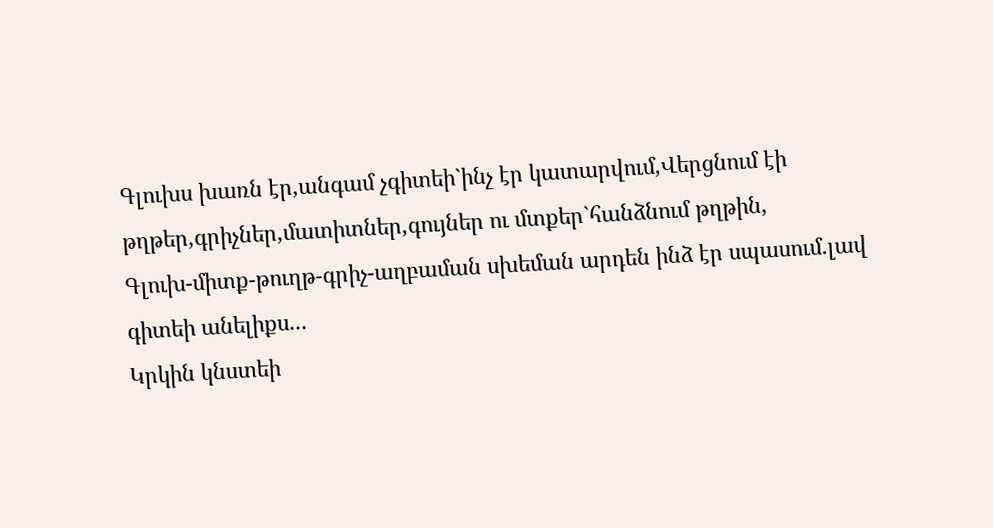Գլուխս խառն էր,անգամ չգիտեի`ինչ էր կատարվում,Վերցնում էի թղթեր,գրիչներ,մատիտներ,գույներ ու մտքեր`հանձնում թղթին,
Գլուխ-միտք-թուղթ-գրիչ-աղբաման սխեման արդեն ինձ էր սպասում.լավ գիտեի անելիքս...
Կրկին կնստեի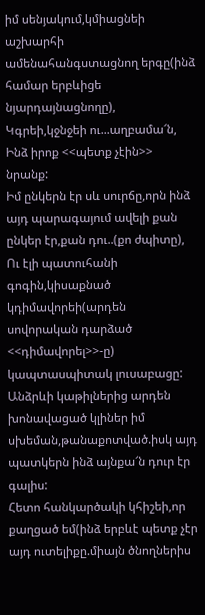իմ սենյակում,կմիացնեի աշխարհի ամենահանգստացնող երգը(ինձ համար երբևիցե նյարդայնացնողը),
Կգրեի,կջնջեի ու...աղբամա՜ն,
Ինձ իրոք <<պետք չէին>> նրանք:
Իմ ընկերն էր սև սուրճը,որն ինձ այդ պարագայում ավելի քան ընկեր էր,քան դու..(քո ժպիտը),
Ու էլի պատուհանի գոգին,կիսաքնած կդիմավորեի(արդեն սովորական դարձած <<դիմավորել>>-ը) կապտասպիտակ լուսաբացը:
Անձրևի կաթիլներից արդեն խոնավացած կլիներ իմ սխեման,թանաքոտված.իսկ այդ պատկերն ինձ այնքա՜ն դուր էր գալիս:
Հետո հանկարծակի կհիշեի,որ քաղցած եմ(ինձ երբևէ պետք չէր այդ ուտելիքը.միայն ծնողներիս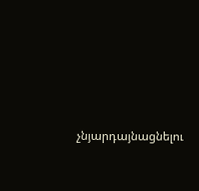չնյարդայնացնելու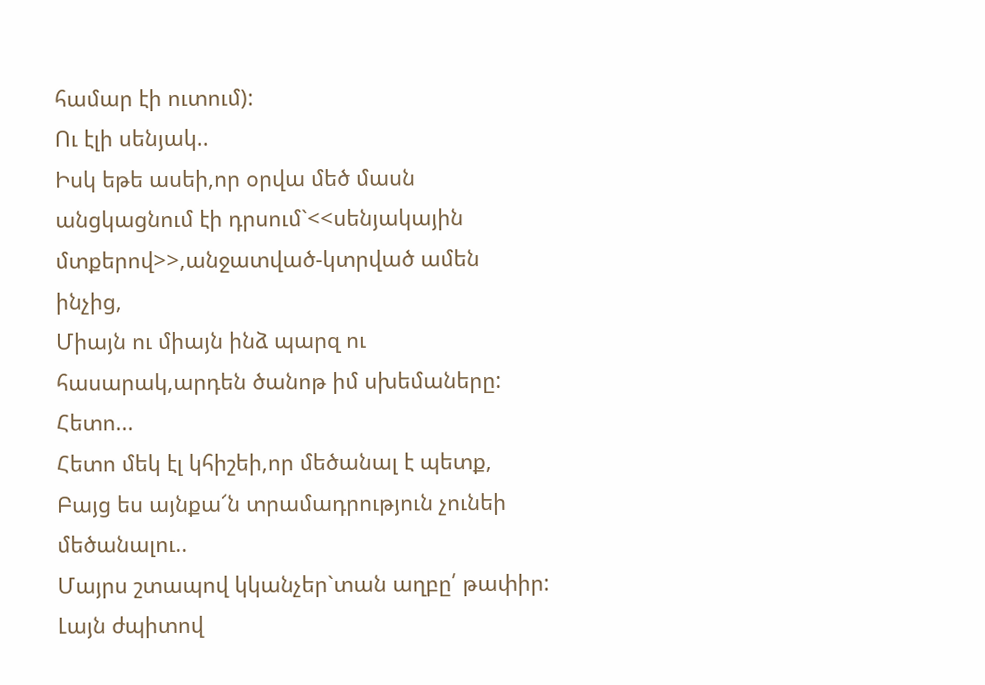համար էի ուտում):
Ու էլի սենյակ..
Իսկ եթե ասեի,որ օրվա մեծ մասն անցկացնում էի դրսում`<<սենյակային մտքերով>>,անջատված-կտրված ամեն ինչից,
Միայն ու միայն ինձ պարզ ու հասարակ,արդեն ծանոթ իմ սխեմաները:
Հետո...
Հետո մեկ էլ կհիշեի,որ մեծանալ է պետք,
Բայց ես այնքա՜ն տրամադրություն չունեի մեծանալու..
Մայրս շտապով կկանչեր`տան աղբը՛ թափիր:
Լայն ժպիտով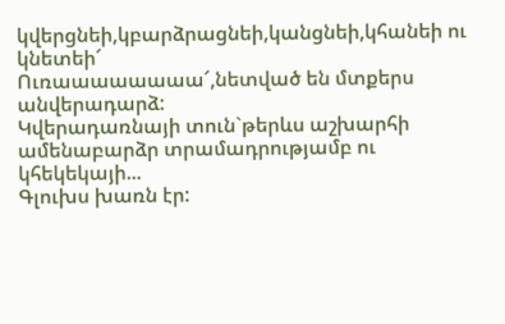կվերցնեի,կբարձրացնեի,կանցնեի,կհանեի ու կնետեի՜
Ուռաաաաաաաա՜,նետված են մտքերս անվերադարձ:
Կվերադառնայի տուն`թերևս աշխարհի ամենաբարձր տրամադրությամբ ու կհեկեկայի...
Գլուխս խառն էր: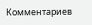Комментариев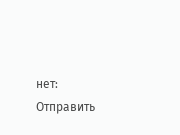нет:
Отправить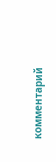комментарий